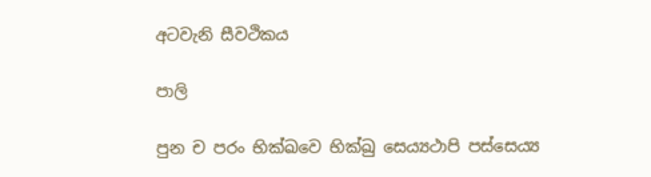අටවැනි සීවථිකය

පාලි

පුන ච පරං භික්ඛවෙ භික්ඛු සෙය්‍යථාපි පස්සෙය්‍ය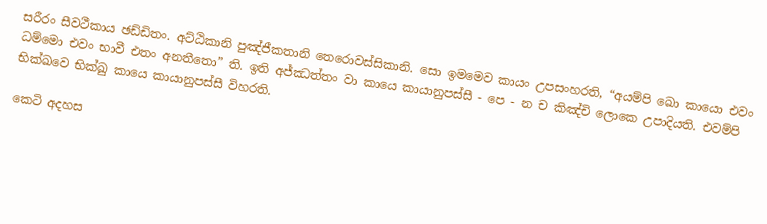සරීරං සීවථීකාය ඡඩ්ඩිතං. අට්ඨිකානි පුඤ්ජීකතානි තෙරොවස්සිකානි. සො ඉමමෙව කායං උපසංහරති, “අයම්පි ඛො කායො එවං ධම්මො එවං භාවී එතං අනතීතො” ති. ඉති අජ්ඣත්තං වා කායෙ කායානුපස්සී - පෙ - න ච කිඤ්චි ලොකෙ උපාදියති. එවම්පි භික්ඛවෙ භික්ඛු කායෙ කායානුපස්සී විහරති.

කෙටි අදහස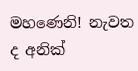මහණෙනි! නැවත ද අනික්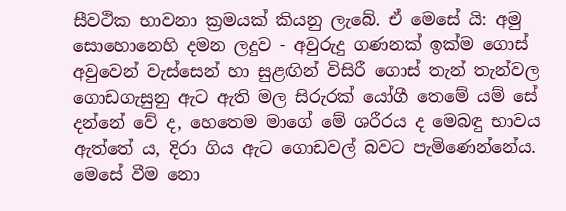සීවථික භාවනා ක්‍රමයක් කියනු ලැබේ. ඒ මෙසේ යි: අමු සොහොනෙහි දමන ලදුව - අවුරුදු ගණනක් ඉක්ම ගොස් අවුවෙන් වැස්සෙන් හා සුළඟින් විසිරී ගොස් තැන් තැන්වල ගොඩගැසුනු ඇට ඇති මල සිරුරක් යෝගී තෙමේ යම් සේ දන්නේ වේ ද, හෙතෙම මාගේ මේ ශරීරය ද මෙබඳු භාවය ඇත්තේ ය, දිරා ගිය ඇට ගොඩවල් බවට පැමිණෙන්නේය. මෙසේ වීම නො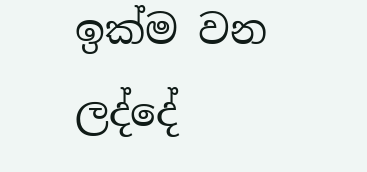ඉක්ම වන ලද්දේ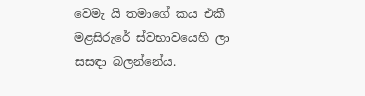වෙමැ යි තමාගේ කය එකී මළසිරුරේ ස්වභාවයෙහි ලා සසඳා බලන්නේය.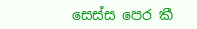සෙස්ස පෙර කී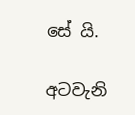සේ යි.

අටවැනි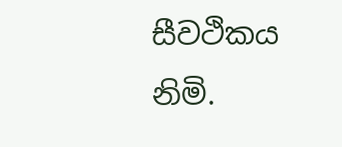සීවථිකය නිමි.